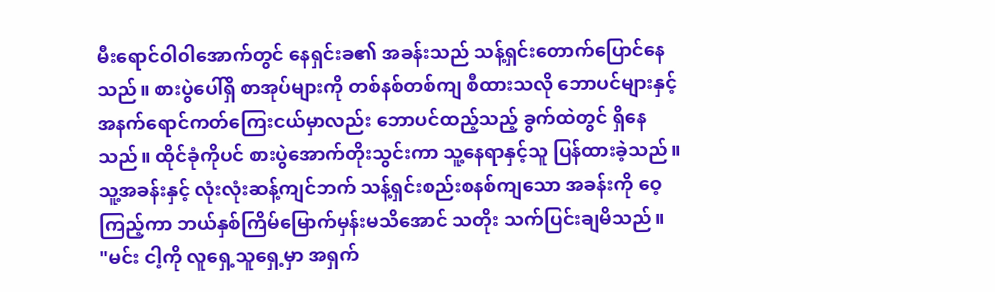မီးရောင်ဝါ၀ါအောက်တွင် နေရှင်းခ၏ အခန်းသည် သန့်ရှင်းတောက်ပြောင်နေသည်။ စားပွဲပေါ်ရှိ စာအုပ်များကို တစ်နစ်တစ်ကျ စီထားသလို ဘောပင်များနှင့် အနက်ရောင်ကတ်ကြေးငယ်မှာလည်း ဘောပင်ထည့်သည့် ခွက်ထဲတွင် ရှိနေသည်။ ထိုင်ခုံကိုပင် စားပွဲအောက်တိုးသွင်းကာ သူ့နေရာနှင့်သူ ပြန်ထားခဲ့သည်။ သူ့အခန်းနှင့် လုံးလုံးဆန့်ကျင်ဘက် သန့်ရှင်းစည်းစနစ်ကျသော အခန်းကို ဝေ့ကြည့်ကာ ဘယ်နှစ်ကြိမ်မြောက်မှန်းမသိအောင် သတိုး သက်ပြင်းချမိသည်။
"မင်း ငါ့ကို လူရှေ့သူရှေ့မှာ အရှက်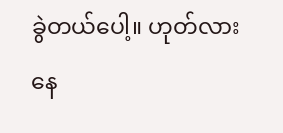ခွဲတယ်ပေါ့။ ဟုတ်လား နေ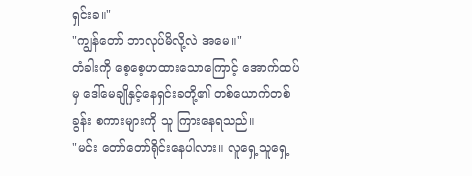ရှင်းခ။"
"ကျွန်တော် ဘာလုပ်မိလို့လဲ အမေ။"
တံခါးကို စေ့စေ့ဟထားသောကြောင့် အောက်ထပ်မှ ဒေါ်မေချိုနှင့်နေရှင်းခတို့၏ တစ်ယောက်တစ်ခွန်း စကားများကို သူ ကြားနေရသည်။
"မင်း တော်တော်ရိုင်းနေပါလား။ လူရှေ့သူရှေ့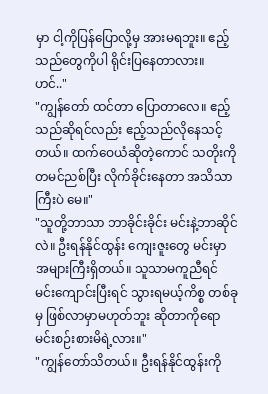မှာ ငါ့ကိုပြန်ပြောလို့မှ အားမရဘူး။ ဧည့်သည်တွေကိုပါ ရိုင်းပြနေတာလား။ ဟင်.."
"ကျွန်တော် ထင်တာ ပြောတာလေ။ ဧည့်သည်ဆိုရင်လည်း ဧည့်သည်လိုနေသင့်တယ်။ ထက်ဝေယံဆိုတဲ့ကောင် သတိုးကို တမင်ညစ်ပြီး လိုက်ခိုင်းနေတာ အသိသာကြီးပဲ မေ။"
"သူတို့ဘာသာ ဘာခိုင်းခိုင်း မင်းနဲ့ဘာဆိုင်လဲ။ ဦးရန်နိုင်ထွန်း ကျေးဇူးတွေ မင်းမှာအများကြီးရှိတယ်။ သူသာမကူညီရင် မင်းကျောင်းပြီးရင် သွားရမယ့်ကိစ္စ တစ်ခုမှ ဖြစ်လာမှာမဟုတ်ဘူး ဆိုတာကိုရော မင်းစဉ်းစားမိရဲ့လား။"
"ကျွန်တော်သိတယ်။ ဦးရန်နိုင်ထွန်းကို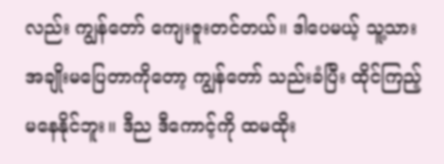လည်း ကျွန်တော် ကျေးဇူးတင်တယ်။ ဒါပေမယ့် သူ့သားအချိုးမပြေတာကိုတော့ ကျွန်တော် သည်းခံပြီး ထိုင်ကြည့်မနေနိုင်ဘူး။ ဒီည ဒီကောင့်ကို ထမထိုး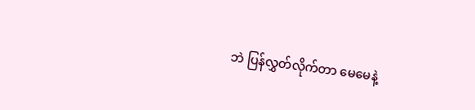ဘဲ ပြန်လွှတ်လိုက်တာ မေမေနဲ့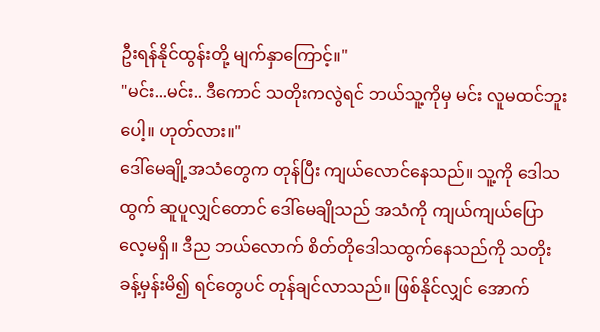ဦးရန်နိုင်ထွန်းတို့ မျက်နှာကြောင့်။"
"မင်း...မင်း.. ဒီကောင် သတိုးကလွဲရင် ဘယ်သူ့ကိုမှ မင်း လူမထင်ဘူးပေါ့။ ဟုတ်လား။"
ဒေါ်မေချို့အသံတွေက တုန်ပြီး ကျယ်လောင်နေသည်။ သူ့ကို ဒေါသထွက် ဆူပူလျှင်တောင် ဒေါ်မေချိုသည် အသံကို ကျယ်ကျယ်ပြောလေ့မရှိ။ ဒီည ဘယ်လောက် စိတ်တိုဒေါသထွက်နေသည်ကို သတိုး ခန့်မှန်းမိ၍ ရင်တွေပင် တုန်ချင်လာသည်။ ဖြစ်နိုင်လျှင် အောက်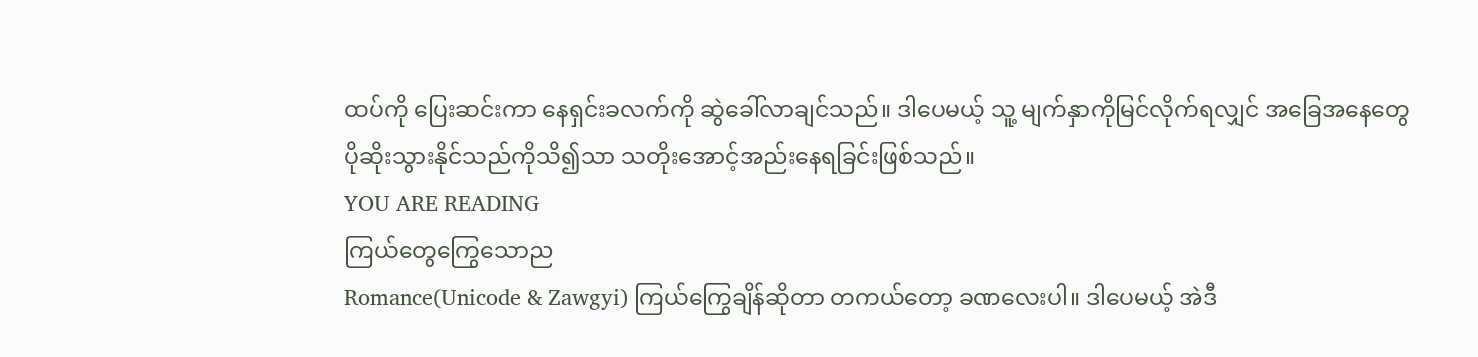ထပ်ကို ပြေးဆင်းကာ နေရှင်းခလက်ကို ဆွဲခေါ်လာချင်သည်။ ဒါပေမယ့် သူ့ မျက်နှာကိုမြင်လိုက်ရလျှင် အခြေအနေတွေ ပိုဆိုးသွားနိုင်သည်ကိုသိ၍သာ သတိုးအောင့်အည်းနေရခြင်းဖြစ်သည်။
YOU ARE READING
ကြယ်တွေကြွေသောည
Romance(Unicode & Zawgyi) ကြယ်ကြွေချိန်ဆိုတာ တကယ်တော့ ခဏလေးပါ။ ဒါပေမယ့် အဲဒီ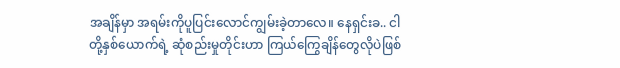အချိန်မှာ အရမ်းကိုပူပြင်းလောင်ကျွမ်းခဲ့တာလေ။ နေရှင်းခ.. ငါတို့နှစ်ယောက်ရဲ့ ဆုံစည်းမှုတိုင်းဟာ ကြယ်ကြွေချိန်တွေလိုပဲဖြစ်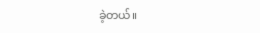ခဲ့တယ်။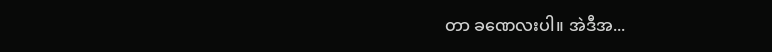တာ ခဏေလးပါ။ အဲဒီအ...